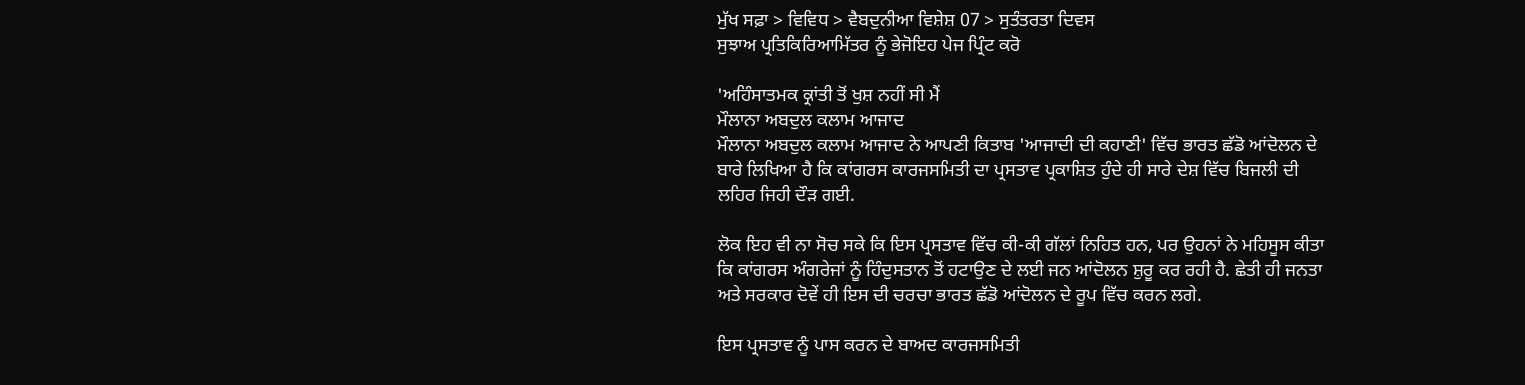ਮੁੱਖ ਸਫ਼ਾ > ਵਿਵਿਧ > ਵੈਬਦੁਨੀਆ ਵਿਸ਼ੇਸ਼ 07 > ਸੁਤੰਤਰਤਾ ਦਿਵਸ
ਸੁਝਾਅ ਪ੍ਰਤਿਕਿਰਿਆਮਿੱਤਰ ਨੂੰ ਭੇਜੋਇਹ ਪੇਜ ਪ੍ਰਿੰਟ ਕਰੋ

'ਅਹਿੰਸਾਤਮਕ ਕ੍ਰਾਂਤੀ ਤੋਂ ਖੁਸ਼ ਨਹੀਂ ਸੀ ਮੈਂ
ਮੌਲਾਨਾ ਅਬਦੁਲ ਕਲਾਮ ਆਜਾਦ
ਮੌਲਾਨਾ ਅਬਦੁਲ ਕਲਾਮ ਆਜਾਦ ਨੇ ਆਪਣੀ ਕਿਤਾਬ 'ਆਜਾਦੀ ਦੀ ਕਹਾਣੀ' ਵਿੱਚ ਭਾਰਤ ਛੱਡੋ ਆਂਦੋਲਨ ਦੇ ਬਾਰੇ ਲਿਖਿਆ ਹੈ ਕਿ ਕਾਂਗਰਸ ਕਾਰਜਸਮਿਤੀ ਦਾ ਪ੍ਰਸਤਾਵ ਪ੍ਰਕਾਸ਼ਿਤ ਹੁੰਦੇ ਹੀ ਸਾਰੇ ਦੇਸ਼ ਵਿੱਚ ਬਿਜਲੀ ਦੀ ਲਹਿਰ ਜਿਹੀ ਦੌੜ ਗਈ.

ਲੋਕ ਇਹ ਵੀ ਨਾ ਸੋਚ ਸਕੇ ਕਿ ਇਸ ਪ੍ਰਸਤਾਵ ਵਿੱਚ ਕੀ-ਕੀ ਗੱਲਾਂ ਨਿਹਿਤ ਹਨ, ਪਰ ਉਹਨਾਂ ਨੇ ਮਹਿਸੂਸ ਕੀਤਾ ਕਿ ਕਾਂਗਰਸ ਅੰਗਰੇਜਾਂ ਨੂੰ ਹਿੰਦੁਸਤਾਨ ਤੋਂ ਹਟਾਉਣ ਦੇ ਲਈ ਜਨ ਆਂਦੋਲਨ ਸ਼ੁਰੂ ਕਰ ਰਹੀ ਹੈ. ਛੇਤੀ ਹੀ ਜਨਤਾ ਅਤੇ ਸਰਕਾਰ ਦੋਵੇਂ ਹੀ ਇਸ ਦੀ ਚਰਚਾ ਭਾਰਤ ਛੱਡੋ ਆਂਦੋਲਨ ਦੇ ਰੂਪ ਵਿੱਚ ਕਰਨ ਲਗੇ.

ਇਸ ਪ੍ਰਸਤਾਵ ਨੂੰ ਪਾਸ ਕਰਨ ਦੇ ਬਾਅਦ ਕਾਰਜਸਮਿਤੀ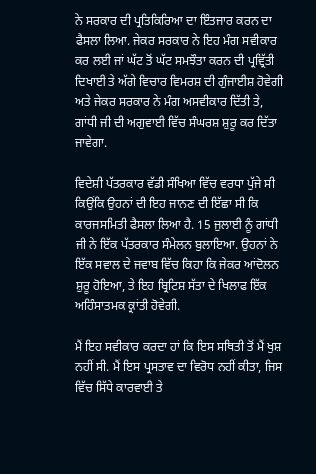ਨੇ ਸਰਕਾਰ ਦੀ ਪ੍ਰਤਿਕਿਰਿਆ ਦਾ ਇੰਤਜਾਰ ਕਰਨ ਦਾ ਫੈਸਲਾ ਲਿਆ. ਜੇਕਰ ਸਰਕਾਰ ਨੇ ਇਹ ਮੰਗ ਸਵੀਕਾਰ ਕਰ ਲਈ ਜਾਂ ਘੱਟ ਤੋਂ ਘੱਟ ਸਮਝੌਤਾ ਕਰਨ ਦੀ ਪ੍ਰਵ੍ਰਿੱਤੀ ਦਿਖਾਈ ਤੇ ਅੱਗੇ ਵਿਚਾਰ ਵਿਮਰਸ਼ ਦੀ ਗੁੰਜਾਈਸ਼ ਹੋਵੇਗੀ ਅਤੇ ਜੇਕਰ ਸਰਕਾਰ ਨੇ ਮੰਗ ਅਸਵੀਕਾਰ ਦਿੱਤੀ ਤੇ, ਗਾਂਧੀ ਜੀ ਦੀ ਅਗੁਵਾਈ ਵਿੱਚ ਸੰਘਰਸ਼ ਸ਼ੁਰੂ ਕਰ ਦਿੱਤਾ ਜਾਵੇਗਾ.

ਵਿਦੇਸ਼ੀ ਪੱਤਰਕਾਰ ਵੱਡੀ ਸੰਖਿਆ ਵਿੱਚ ਵਰਧਾ ਪੁੱਜੇ ਸੀ ਕਿਉਂਕਿ ਉਹਨਾਂ ਦੀ ਇਹ ਜਾਨਣ ਦੀ ਇੱਛਾ ਸੀ ਕਿ ਕਾਰਜਸਮਿਤੀ ਫੈਸਲਾ ਲਿਆ ਹੈ. 15 ਜੁਲਾਈ ਨੂੰ ਗਾਂਧੀ ਜੀ ਨੇ ਇੱਕ ਪੱਤਰਕਾਰ ਸੰਮੇਲਨ ਬੁਲਾਇਆ. ਉਹਨਾਂ ਨੇ ਇੱਕ ਸਵਾਲ ਦੇ ਜਵਾਬ ਵਿੱਚ ਕਿਹਾ ਕਿ ਜੇਕਰ ਆਂਦੋਲਨ ਸ਼ੁਰੂ ਹੋਇਆ, ਤੇ ਇਹ ਬ੍ਰਿਟਿਸ਼ ਸੱਤਾ ਦੇ ਖਿਲਾਫ ਇੱਕ ਅਹਿੰਸਾਤਮਕ ਕ੍ਰਾਂਤੀ ਹੋਵੇਗੀ.

ਮੈਂ ਇਹ ਸਵੀਕਾਰ ਕਰਦਾ ਹਾਂ ਕਿ ਇਸ ਸਥਿਤੀ ਤੋਂ ਮੈਂ ਖੁਸ਼ ਨਹੀਂ ਸੀ. ਮੈਂ ਇਸ ਪ੍ਰਸਤਾਵ ਦਾ ਵਿਰੋਧ ਨਹੀਂ ਕੀਤਾ, ਜਿਸ ਵਿੱਚ ਸਿੱਧੇ ਕਾਰਵਾਈ ਤੇ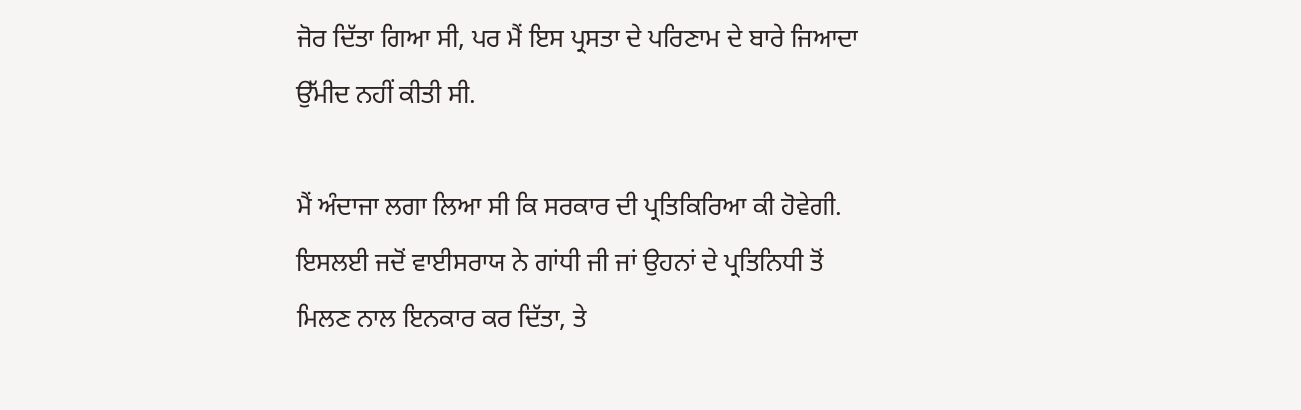ਜੋਰ ਦਿੱਤਾ ਗਿਆ ਸੀ, ਪਰ ਮੈਂ ਇਸ ਪ੍ਰਸਤਾ ਦੇ ਪਰਿਣਾਮ ਦੇ ਬਾਰੇ ਜਿਆਦਾ ਉੱਮੀਦ ਨਹੀਂ ਕੀਤੀ ਸੀ.

ਮੈਂ ਅੰਦਾਜਾ ਲਗਾ ਲਿਆ ਸੀ ਕਿ ਸਰਕਾਰ ਦੀ ਪ੍ਰਤਿਕਿਰਿਆ ਕੀ ਹੋਵੇਗੀ. ਇਸਲਈ ਜਦੋਂ ਵਾਈਸਰਾਯ ਨੇ ਗਾਂਧੀ ਜੀ ਜਾਂ ਉਹਨਾਂ ਦੇ ਪ੍ਰਤਿਨਿਧੀ ਤੋਂ ਮਿਲਣ ਨਾਲ ਇਨਕਾਰ ਕਰ ਦਿੱਤਾ, ਤੇ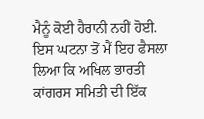ਮੈਨੂੰ ਕੋਈ ਹੈਰਾਨੀ ਨਹੀਂ ਹੋਈ. ਇਸ ਘਟਨਾ ਤੋਂ ਮੈਂ ਇਹ ਫੈਸਲਾ ਲਿਆ ਕਿ ਅਖਿਲ ਭਾਰਤੀ ਕਾਂਗਰਸ ਸਮਿਤੀ ਦੀ ਇੱਕ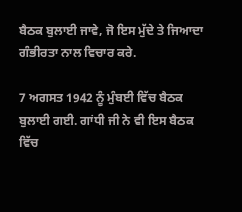ਬੈਠਕ ਬੁਲਾਈ ਜਾਵੇ, ਜੋ ਇਸ ਮੁੱਦੇ ਤੇ ਜਿਆਦਾ ਗੰਭੀਰਤਾ ਨਾਲ ਵਿਚਾਰ ਕਰੇ.

7 ਅਗਸਤ 1942 ਨੂੰ ਮੁੰਬਈ ਵਿੱਚ ਬੈਠਕ ਬੁਲਾਈ ਗਈ. ਗਾਂਧੀ ਜੀ ਨੇ ਵੀ ਇਸ ਬੈਠਕ ਵਿੱਚ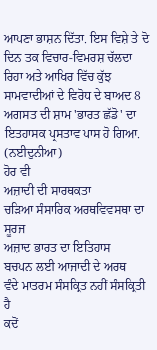ਆਪਣਾ ਭਾਸ਼ਨ ਦਿੱਤਾ. ਇਸ ਵਿਸ਼ੇ ਤੇ ਦੋ ਦਿਨ ਤਕ ਵਿਚਾਰ-ਵਿਮਰਸ਼ ਚੱਲਦਾ ਰਿਹਾ ਅਤੇ ਆਖਿਰ ਵਿੱਚ ਕੁੱਝ ਸਾਮਵਾਦੀਆਂ ਦੇ ਵਿਰੋਧ ਦੇ ਬਾਅਦ 8 ਅਗਸਤ ਦੀ ਸ਼ਾਮ 'ਭਾਰਤ ਛੱਡੋ' ਦਾ ਇਤਹਾਸਕ ਪ੍ਰਸਤਾਵ ਪਾਸ ਹੋ ਗਿਆ. (ਨਈਦੁਨੀਆ)
ਹੋਰ ਵੀ
ਅਜ਼ਾਦੀ ਦੀ ਸਾਰਥਕਤਾ
ਚੜਿਆ ਸੰਸਾਰਿਕ ਅਰਥਵਿਵਸਥਾ ਦਾ ਸੂਰਜ
ਅਜ਼ਾਦ ਭਾਰਤ ਦਾ ਇਤਿਹਾਸ
ਬਚਪਨ ਲਈ ਆਜਾਦੀ ਦੇ ਅਰਥ
ਵੰਦੇ ਮਾਤਰਮ ਸੰਸਕ੍ਰਿਤ ਨਹੀਂ ਸੰਸਕ੍ਰਿਤੀ ਹੈ
ਕਦੋਂ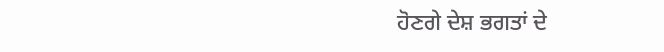ਹੋਣਗੇ ਦੇਸ਼ ਭਗਤਾਂ ਦੇ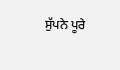ਸੁੱਪਨੇ ਪੂਰੇ